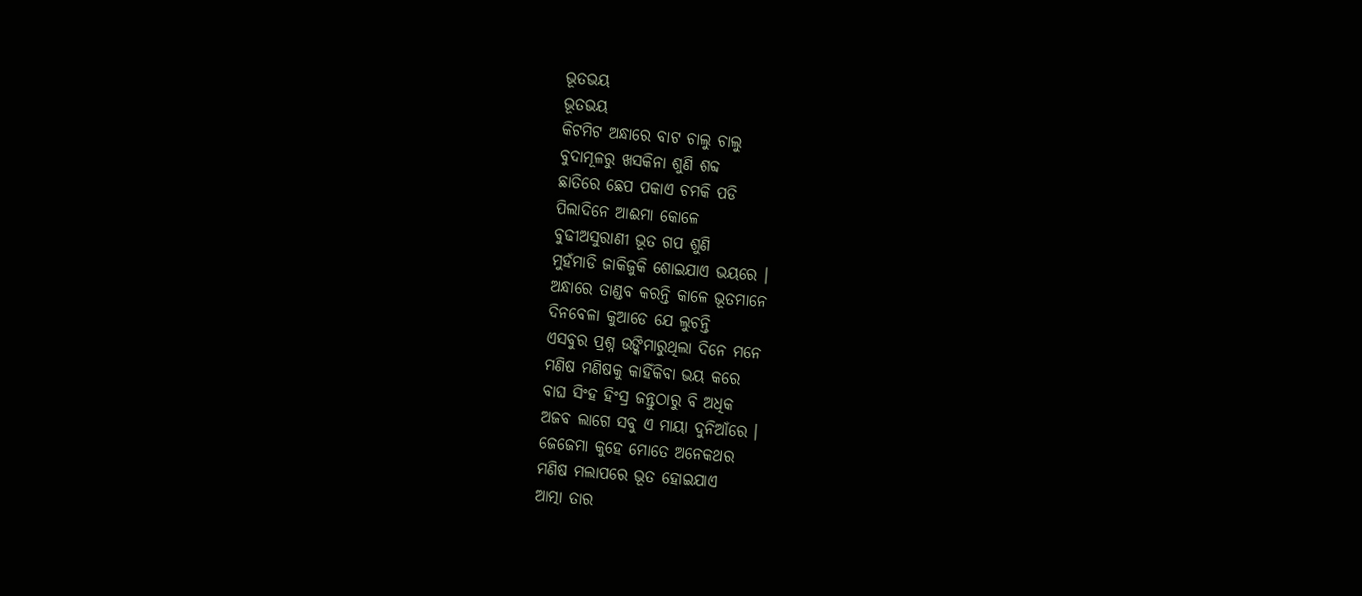ଭୂତଭୟ
ଭୂତଭୟ
କିଟମିଟ ଅନ୍ଧାରେ ବାଟ ଚାଲୁ ଚାଲୁ
ବୁଦାମୂଳରୁ ଖସକିନା ଶୁଣି ଶବ୍ଦ
ଛାତିରେ ଛେପ ପକାଏ ଚମକି ପଡି
ପିଲାଦିନେ ଆଈମା କୋଳେ
ବୁଢୀଅସୁରାଣୀ ଭୂତ ଗପ ଶୁଣି
ମୁହଁମାଡି ଜାକିଜୁକି ଶୋଇଯାଏ ଭୟରେ ।
ଅନ୍ଧାରେ ତାଣ୍ଡବ କରନ୍ତି କାଳେ ଭୂତମାନେ
ଦିନବେଳା କୁଆଡେ ଯେ ଲୁଚନ୍ତି
ଏସବୁର ପ୍ରଶ୍ନ ଉଙ୍କିମାରୁଥିଲା ଦିନେ ମନେ
ମଣିଷ ମଣିଷକୁ କାହିଁକିବା ଭୟ କରେ
ବାଘ ସିଂହ ହିଂସ୍ର ଜନ୍ତୁଠାରୁ ବି ଅଧିକ
ଅଜବ ଲାଗେ ସବୁ ଏ ମାୟା ଦୁନିଆଁରେ ।
ଜେଜେମା କୁହେ ମୋତେ ଅନେକଥର
ମଣିଷ ମଲାପରେ ଭୂତ ହୋଇଯାଏ
ଆତ୍ମା ତାର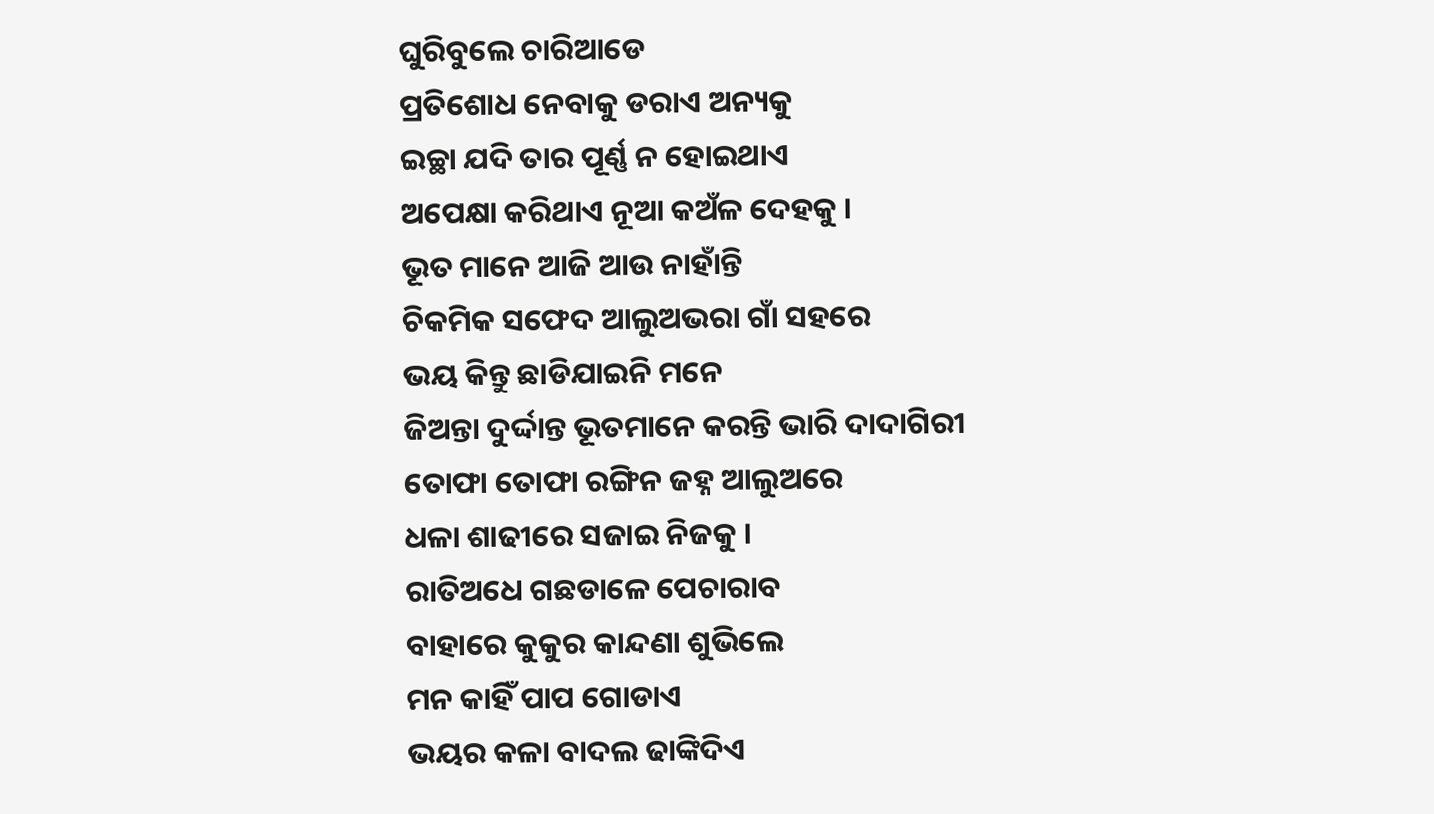ଘୁରିବୁଲେ ଚାରିଆଡେ
ପ୍ରତିଶୋଧ ନେବାକୁ ଡରାଏ ଅନ୍ୟକୁ
ଇଚ୍ଛା ଯଦି ତାର ପୂର୍ଣ୍ଣ ନ ହୋଇଥାଏ
ଅପେକ୍ଷା କରିଥାଏ ନୂଆ କଅଁଳ ଦେହକୁ ।
ଭୂତ ମାନେ ଆଜି ଆଉ ନାହାଁନ୍ତି
ଚିକମିକ ସଫେଦ ଆଲୁଅଭରା ଗାଁ ସହରେ
ଭୟ କିନ୍ତୁ ଛାଡିଯାଇନି ମନେ
ଜିଅନ୍ତା ଦୁର୍ଦ୍ଦାନ୍ତ ଭୂତମାନେ କରନ୍ତି ଭାରି ଦାଦାଗିରୀ
ତୋଫା ତୋଫା ରଙ୍ଗିନ ଜହ୍ନ ଆଲୁଅରେ
ଧଳା ଶାଢୀରେ ସଜାଇ ନିଜକୁ ।
ରାତିଅଧେ ଗଛଡାଳେ ପେଚାରାବ
ବାହାରେ କୁକୁର କାନ୍ଦଣା ଶୁଭିଲେ
ମନ କାହିଁ ପାପ ଗୋଡାଏ
ଭୟର କଳା ବାଦଲ ଢାଙ୍କିଦିଏ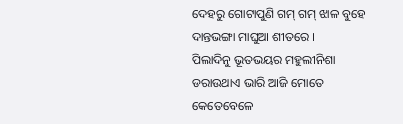ଦେହରୁ ଗୋଟାପୁଣି ଗମ୍ ଗମ୍ ଝାଳ ବୁହେ
ଦାନ୍ତଭଙ୍ଗା ମାଘୁଆ ଶୀତରେ ।
ପିଲାଦିନୁ ଭୂତଭୟର ମହୁଲୀନିଶା
ଡରାଉଥାଏ ଭାରି ଆଜି ମୋତେ
କେତେବେଳେ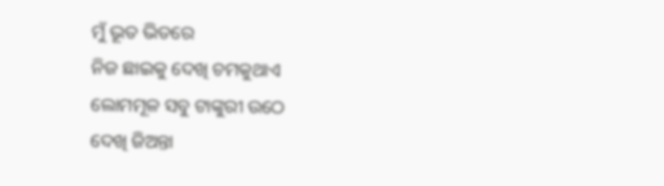ମୁଁ ଭୂତ ଭିତରେ
ନିଜ ଛାଇକୁ ଦେଖି ଚମକୁଥାଏ
ଲୋମମୂଳ ସବୁ ଟାଙ୍କୁରୀ ଉଠେ
ଦେଖି ଜିଅନ୍ତା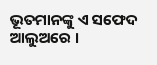ଭୂତମାନଙ୍କୁ ଏ ସଫେଦ ଆଲୁଅରେ ।